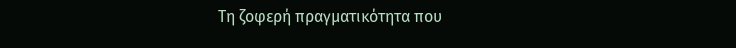Τη ζοφερή πραγματικότητα που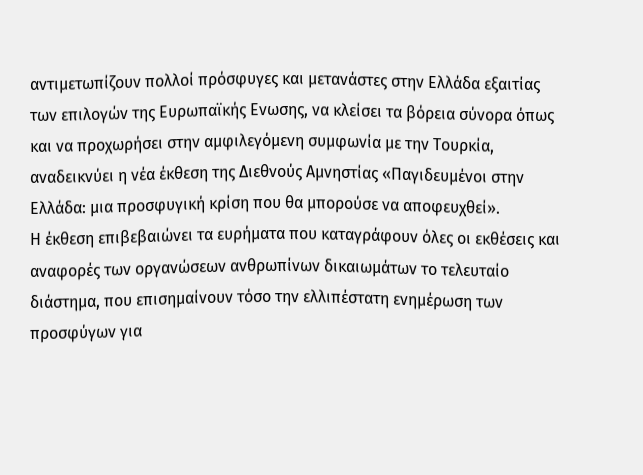αντιμετωπίζουν πολλοί πρόσφυγες και μετανάστες στην Ελλάδα εξαιτίας των επιλογών της Ευρωπαϊκής Ενωσης, να κλείσει τα βόρεια σύνορα όπως και να προχωρήσει στην αμφιλεγόμενη συμφωνία με την Τουρκία, αναδεικνύει η νέα έκθεση της Διεθνούς Αμνηστίας «Παγιδευμένοι στην Ελλάδα: μια προσφυγική κρίση που θα μπορούσε να αποφευχθεί».
Η έκθεση επιβεβαιώνει τα ευρήματα που καταγράφουν όλες οι εκθέσεις και αναφορές των οργανώσεων ανθρωπίνων δικαιωμάτων το τελευταίο διάστημα, που επισημαίνουν τόσο την ελλιπέστατη ενημέρωση των προσφύγων για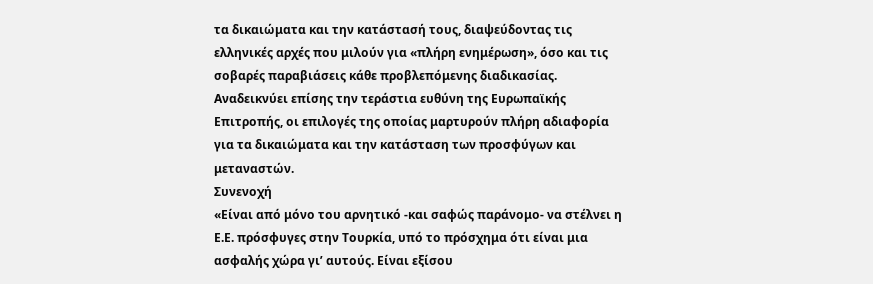τα δικαιώματα και την κατάστασή τους, διαψεύδοντας τις ελληνικές αρχές που μιλούν για «πλήρη ενημέρωση», όσο και τις σοβαρές παραβιάσεις κάθε προβλεπόμενης διαδικασίας.
Αναδεικνύει επίσης την τεράστια ευθύνη της Ευρωπαϊκής Επιτροπής, οι επιλογές της οποίας μαρτυρούν πλήρη αδιαφορία για τα δικαιώματα και την κατάσταση των προσφύγων και μεταναστών.
Συνενοχή
«Είναι από μόνο του αρνητικό -και σαφώς παράνομο- να στέλνει η Ε.Ε. πρόσφυγες στην Τουρκία, υπό το πρόσχημα ότι είναι μια ασφαλής χώρα γι’ αυτούς. Είναι εξίσου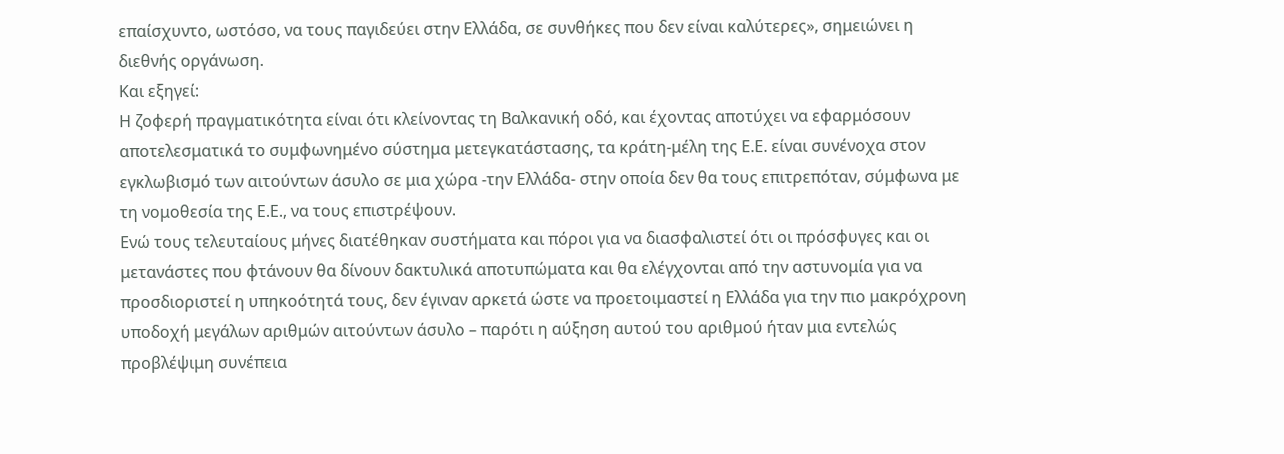επαίσχυντο, ωστόσο, να τους παγιδεύει στην Ελλάδα, σε συνθήκες που δεν είναι καλύτερες», σημειώνει η διεθνής οργάνωση.
Και εξηγεί:
Η ζοφερή πραγματικότητα είναι ότι κλείνοντας τη Βαλκανική οδό, και έχοντας αποτύχει να εφαρμόσουν αποτελεσματικά το συμφωνημένο σύστημα μετεγκατάστασης, τα κράτη-μέλη της Ε.Ε. είναι συνένοχα στον εγκλωβισμό των αιτούντων άσυλο σε μια χώρα -την Ελλάδα- στην οποία δεν θα τους επιτρεπόταν, σύμφωνα με τη νομοθεσία της Ε.Ε., να τους επιστρέψουν.
Ενώ τους τελευταίους μήνες διατέθηκαν συστήματα και πόροι για να διασφαλιστεί ότι οι πρόσφυγες και οι μετανάστες που φτάνουν θα δίνουν δακτυλικά αποτυπώματα και θα ελέγχονται από την αστυνομία για να προσδιοριστεί η υπηκοότητά τους, δεν έγιναν αρκετά ώστε να προετοιμαστεί η Ελλάδα για την πιο μακρόχρονη υποδοχή μεγάλων αριθμών αιτούντων άσυλο – παρότι η αύξηση αυτού του αριθμού ήταν μια εντελώς προβλέψιμη συνέπεια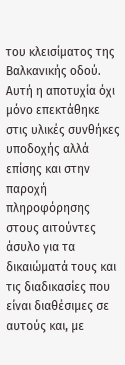του κλεισίματος της Βαλκανικής οδού.
Αυτή η αποτυχία όχι μόνο επεκτάθηκε στις υλικές συνθήκες υποδοχής αλλά επίσης και στην παροχή πληροφόρησης στους αιτούντες άσυλο για τα δικαιώματά τους και τις διαδικασίες που είναι διαθέσιμες σε αυτούς και, με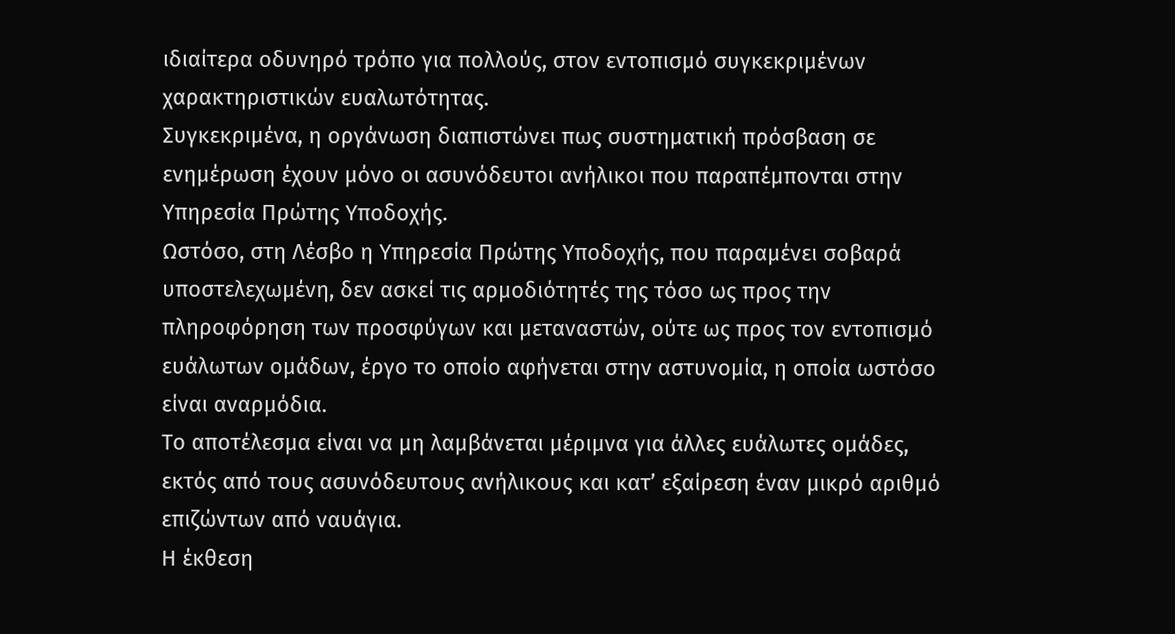ιδιαίτερα οδυνηρό τρόπο για πολλούς, στον εντοπισμό συγκεκριμένων χαρακτηριστικών ευαλωτότητας.
Συγκεκριμένα, η οργάνωση διαπιστώνει πως συστηματική πρόσβαση σε ενημέρωση έχουν μόνο οι ασυνόδευτοι ανήλικοι που παραπέμπονται στην Υπηρεσία Πρώτης Υποδοχής.
Ωστόσο, στη Λέσβο η Υπηρεσία Πρώτης Υποδοχής, που παραμένει σοβαρά υποστελεχωμένη, δεν ασκεί τις αρμοδιότητές της τόσο ως προς την πληροφόρηση των προσφύγων και μεταναστών, ούτε ως προς τον εντοπισμό ευάλωτων ομάδων, έργο το οποίο αφήνεται στην αστυνομία, η οποία ωστόσο είναι αναρμόδια.
Το αποτέλεσμα είναι να μη λαμβάνεται μέριμνα για άλλες ευάλωτες ομάδες, εκτός από τους ασυνόδευτους ανήλικους και κατ’ εξαίρεση έναν μικρό αριθμό επιζώντων από ναυάγια.
Η έκθεση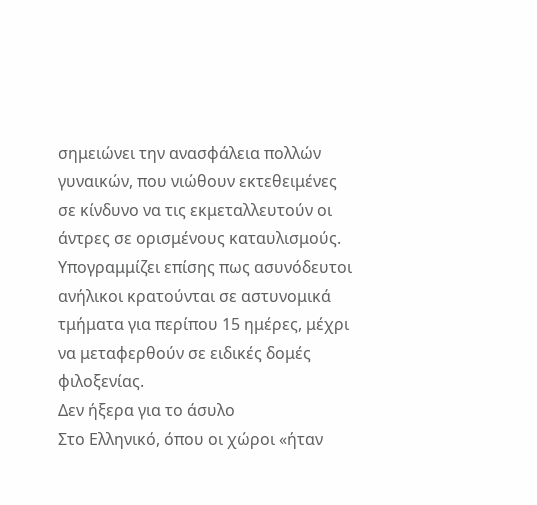σημειώνει την ανασφάλεια πολλών γυναικών, που νιώθουν εκτεθειμένες σε κίνδυνο να τις εκμεταλλευτούν οι άντρες σε ορισμένους καταυλισμούς.
Υπογραμμίζει επίσης πως ασυνόδευτοι ανήλικοι κρατούνται σε αστυνομικά τμήματα για περίπου 15 ημέρες, μέχρι να μεταφερθούν σε ειδικές δομές φιλοξενίας.
Δεν ήξερα για το άσυλο
Στο Ελληνικό, όπου οι χώροι «ήταν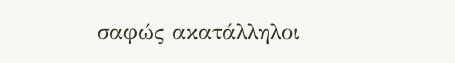σαφώς ακατάλληλοι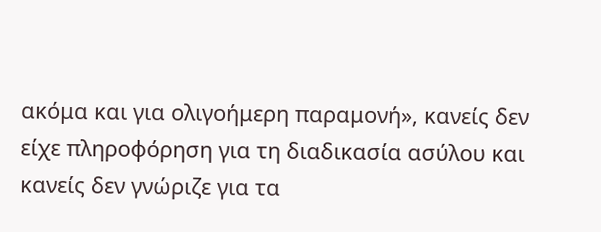ακόμα και για ολιγοήμερη παραμονή», κανείς δεν είχε πληροφόρηση για τη διαδικασία ασύλου και κανείς δεν γνώριζε για τα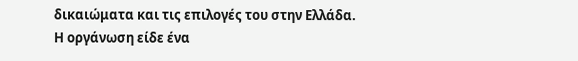δικαιώματα και τις επιλογές του στην Ελλάδα.
Η οργάνωση είδε ένα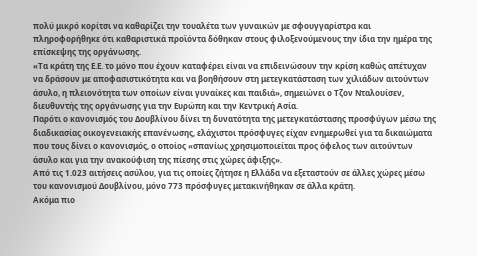πολύ μικρό κορίτσι να καθαρίζει την τουαλέτα των γυναικών με σφουγγαρίστρα και πληροφορήθηκε ότι καθαριστικά προϊόντα δόθηκαν στους φιλοξενούμενους την ίδια την ημέρα της επίσκεψης της οργάνωσης.
«Τα κράτη της Ε.Ε. το μόνο που έχουν καταφέρει είναι να επιδεινώσουν την κρίση καθώς απέτυχαν να δράσουν με αποφασιστικότητα και να βοηθήσουν στη μετεγκατάσταση των χιλιάδων αιτούντων άσυλο, η πλειονότητα των οποίων είναι γυναίκες και παιδιά», σημειώνει ο Τζον Νταλουίσεν, διευθυντής της οργάνωσης για την Ευρώπη και την Κεντρική Ασία.
Παρότι ο κανονισμός του Δουβλίνου δίνει τη δυνατότητα της μετεγκατάστασης προσφύγων μέσω της διαδικασίας οικογενειακής επανένωσης, ελάχιστοι πρόσφυγες είχαν ενημερωθεί για τα δικαιώματα που τους δίνει ο κανονισμός, ο οποίος «σπανίως χρησιμοποιείται προς όφελος των αιτούντων άσυλο και για την ανακούφιση της πίεσης στις χώρες άφιξης».
Από τις 1.023 αιτήσεις ασύλου, για τις οποίες ζήτησε η Ελλάδα να εξεταστούν σε άλλες χώρες μέσω του κανονισμού Δουβλίνου, μόνο 773 πρόσφυγες μετακινήθηκαν σε άλλα κράτη.
Ακόμα πιο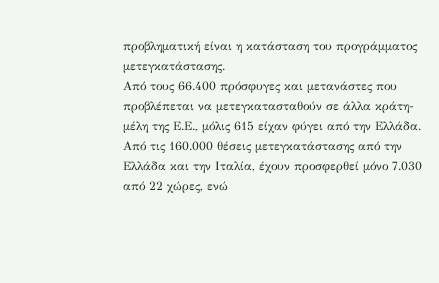προβληματική είναι η κατάσταση του προγράμματος μετεγκατάστασης.
Από τους 66.400 πρόσφυγες και μετανάστες που προβλέπεται να μετεγκατασταθούν σε άλλα κράτη-μέλη της Ε.Ε., μόλις 615 είχαν φύγει από την Ελλάδα.
Από τις 160.000 θέσεις μετεγκατάστασης από την Ελλάδα και την Ιταλία, έχουν προσφερθεί μόνο 7.030 από 22 χώρες, ενώ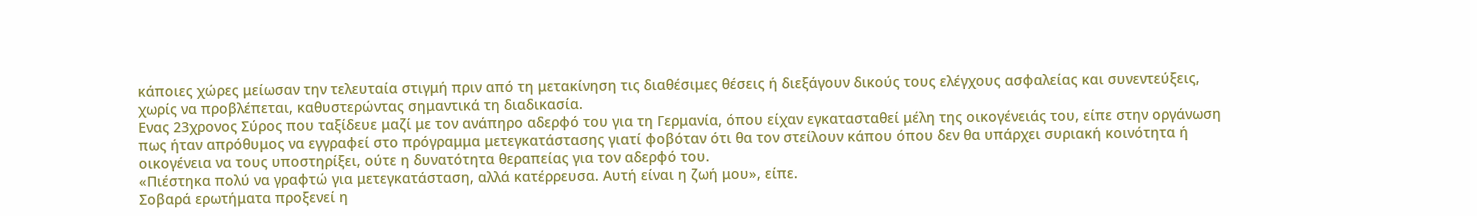κάποιες χώρες μείωσαν την τελευταία στιγμή πριν από τη μετακίνηση τις διαθέσιμες θέσεις ή διεξάγουν δικούς τους ελέγχους ασφαλείας και συνεντεύξεις, χωρίς να προβλέπεται, καθυστερώντας σημαντικά τη διαδικασία.
Ενας 23χρονος Σύρος που ταξίδευε μαζί με τον ανάπηρο αδερφό του για τη Γερμανία, όπου είχαν εγκατασταθεί μέλη της οικογένειάς του, είπε στην οργάνωση πως ήταν απρόθυμος να εγγραφεί στο πρόγραμμα μετεγκατάστασης γιατί φοβόταν ότι θα τον στείλουν κάπου όπου δεν θα υπάρχει συριακή κοινότητα ή οικογένεια να τους υποστηρίξει, ούτε η δυνατότητα θεραπείας για τον αδερφό του.
«Πιέστηκα πολύ να γραφτώ για μετεγκατάσταση, αλλά κατέρρευσα. Αυτή είναι η ζωή μου», είπε.
Σοβαρά ερωτήματα προξενεί η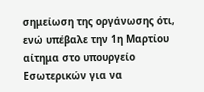σημείωση της οργάνωσης ότι, ενώ υπέβαλε την 1η Μαρτίου αίτημα στο υπουργείο Εσωτερικών για να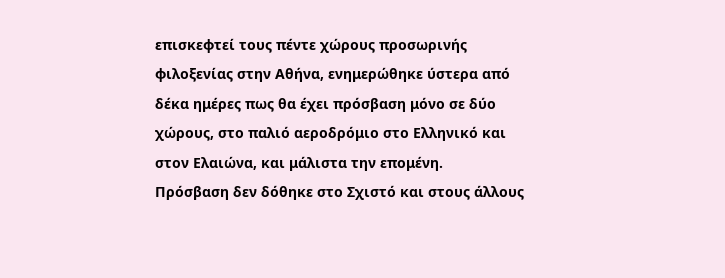επισκεφτεί τους πέντε χώρους προσωρινής φιλοξενίας στην Αθήνα, ενημερώθηκε ύστερα από δέκα ημέρες πως θα έχει πρόσβαση μόνο σε δύο χώρους, στο παλιό αεροδρόμιο στο Ελληνικό και στον Ελαιώνα, και μάλιστα την επομένη.
Πρόσβαση δεν δόθηκε στο Σχιστό και στους άλλους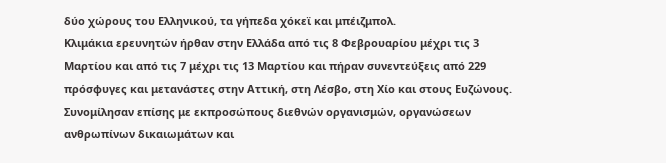δύο χώρους του Ελληνικού, τα γήπεδα χόκεϊ και μπέιζμπολ.
Κλιμάκια ερευνητών ήρθαν στην Ελλάδα από τις 8 Φεβρουαρίου μέχρι τις 3 Μαρτίου και από τις 7 μέχρι τις 13 Μαρτίου και πήραν συνεντεύξεις από 229 πρόσφυγες και μετανάστες στην Αττική, στη Λέσβο, στη Χίο και στους Ευζώνους.
Συνομίλησαν επίσης με εκπροσώπους διεθνών οργανισμών, οργανώσεων ανθρωπίνων δικαιωμάτων και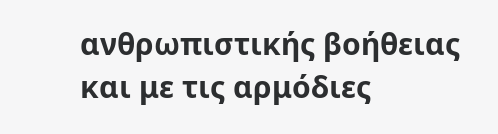ανθρωπιστικής βοήθειας και με τις αρμόδιες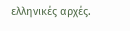ελληνικές αρχές.